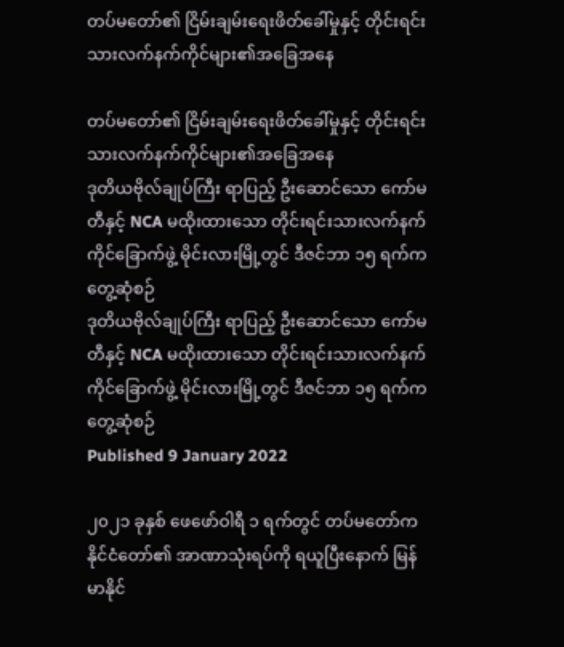တပ်မတော်၏ ငြိမ်းချမ်းရေးဖိတ်ခေါ်မှုနှင့် တိုင်းရင်းသားလက်နက်ကိုင်များ၏အခြေအနေ

တပ်မတော်၏ ငြိမ်းချမ်းရေးဖိတ်ခေါ်မှုနှင့် တိုင်းရင်းသားလက်နက်ကိုင်များ၏အခြေအနေ
ဒုတိယဗိုလ်ချုပ်ကြီး ရာပြည့် ဦးဆောင်သော ကော်မတီနှင့် NCA မထိုးထားသော တိုင်းရင်းသားလက်နက်ကိုင်ခြောက်ဖွဲ့ မိုင်းလားမြို့တွင် ဒီဇင်ဘာ ၁၅ ရက်က တွေ့ဆုံစဉ်
ဒုတိယဗိုလ်ချုပ်ကြီး ရာပြည့် ဦးဆောင်သော ကော်မတီနှင့် NCA မထိုးထားသော တိုင်းရင်းသားလက်နက်ကိုင်ခြောက်ဖွဲ့ မိုင်းလားမြို့တွင် ဒီဇင်ဘာ ၁၅ ရက်က တွေ့ဆုံစဉ်
Published 9 January 2022

၂၀၂၁ ခုနှစ် ဖေဖော်ဝါရီ ၁ ရက်တွင် တပ်မတော်က နိုင်ငံတော်၏ အာဏာသုံးရပ်ကို ရယူပြီးနောက် မြန်မာနိုင်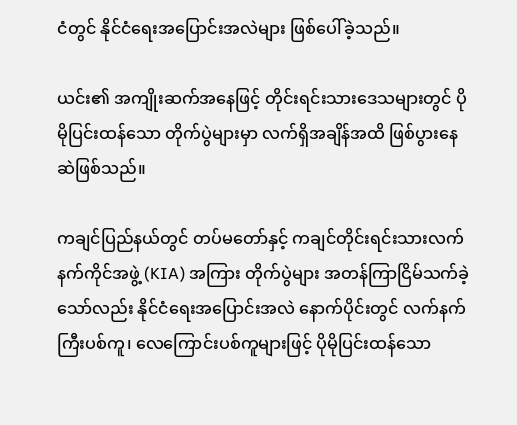ငံတွင် နိုင်ငံရေးအပြောင်းအလဲများ ဖြစ်ပေါ်ခဲ့သည်။

ယင်း၏ အကျိုးဆက်အနေဖြင့် တိုင်းရင်းသားဒေသများတွင် ပိုမိုပြင်းထန်သော တိုက်ပွဲများမှာ လက်ရှိအချိန်အထိ ဖြစ်ပွားနေဆဲဖြစ်သည်။

ကချင်ပြည်နယ်တွင် တပ်မတော်နှင့် ကချင်တိုင်းရင်းသားလက်နက်ကိုင်အဖွဲ့ (KIA) အကြား တိုက်ပွဲများ အတန်ကြာငြိမ်သက်ခဲ့သော်လည်း နိုင်ငံရေးအပြောင်းအလဲ နောက်ပိုင်းတွင် လက်နက်ကြီးပစ်ကူ၊ လေကြောင်းပစ်ကူများဖြင့် ပိုမိုပြင်းထန်သော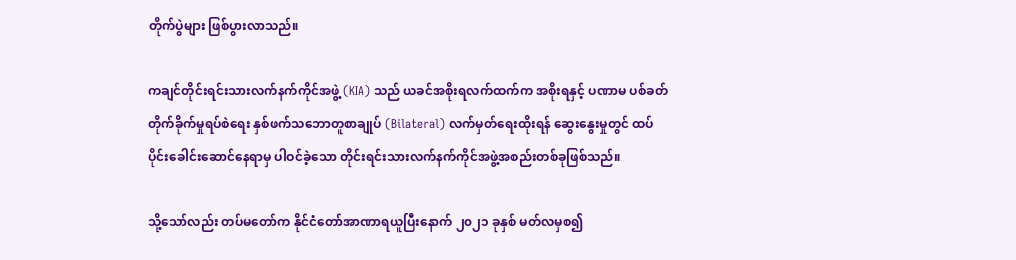တိုက်ပွဲများ ဖြစ်ပွားလာသည်။

ကချင်တိုင်းရင်းသားလက်နက်ကိုင်အဖွဲ့ (KIA) သည် ယခင်အစိုးရလက်ထက်က အစိုးရနှင့် ပဏာမ ပစ်ခတ်တိုက်ခိုက်မှုရပ်စဲရေး နှစ်ဖက်သဘောတူစာချုပ် (Bilateral) လက်မှတ်ရေးထိုးရန် ဆွေးနွေးမှုတွင် ထပ်ပိုင်းခေါင်းဆောင်နေရာမှ ပါဝင်ခဲ့သော တိုင်းရင်းသားလက်နက်ကိုင်အဖွဲ့အစည်းတစ်ခုဖြစ်သည်။

သို့သော်လည်း တပ်မတော်က နိုင်ငံတော်အာဏာရယူပြီးနောက် ၂၀၂၁ ခုနှစ် မတ်လမှစ၍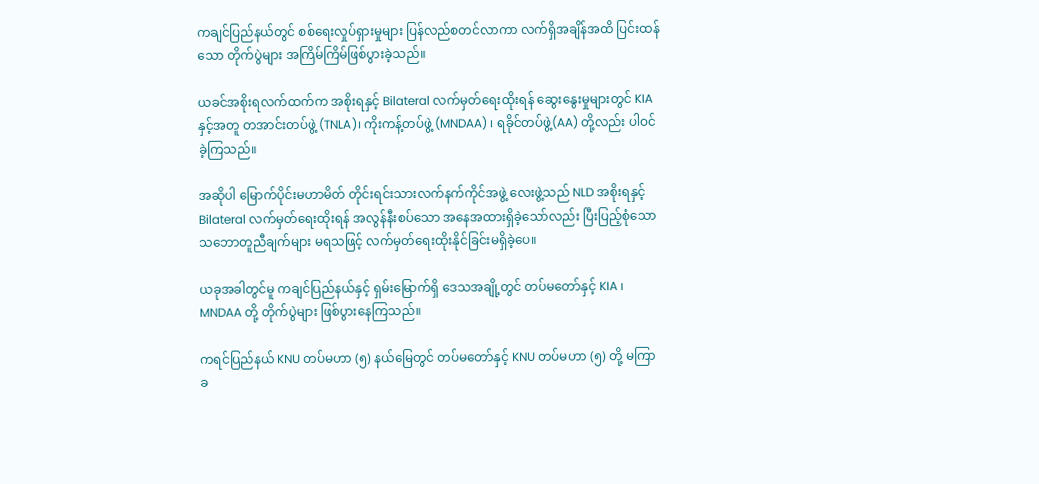ကချင်ပြည်နယ်တွင် စစ်ရေးလှုပ်ရှားမှုများ ပြန်လည်စတင်လာကာ လက်ရှိအချိန်အထိ ပြင်းထန်သော တိုက်ပွဲများ အကြိမ်ကြိမ်ဖြစ်ပွားခဲ့သည်။

ယခင်အစိုးရလက်ထက်က အစိုးရနှင့် Bilateral လက်မှတ်ရေးထိုးရန် ဆွေးနွေးမှုများတွင် KIA နှင့်အတူ တအာင်းတပ်ဖွဲ့ (TNLA)၊ ကိုးကန့်တပ်ဖွဲ့ (MNDAA) ၊ ရခိုင်တပ်ဖွဲ့(AA) တို့လည်း ပါဝင်ခဲ့ကြသည်။

အဆိုပါ မြောက်ပိုင်းမဟာမိတ် တိုင်းရင်းသားလက်နက်ကိုင်အဖွဲ့ လေးဖွဲ့သည် NLD အစိုးရနှင့် Bilateral လက်မှတ်ရေးထိုးရန် အလွန်နီးစပ်သော အနေအထားရှိခဲ့သော်လည်း ပြီးပြည့်စုံသော သဘောတူညီချက်များ မရသဖြင့် လက်မှတ်ရေးထိုးနိုင်ခြင်းမရှိခဲ့ပေ။

ယခုအခါတွင်မူ ကချင်ပြည်နယ်နှင့် ရှမ်းမြောက်ရှိ ဒေသအချို့တွင် တပ်မတော်နှင့် KIA ၊ MNDAA တို့ တိုက်ပွဲများ ဖြစ်ပွားနေကြသည်။

ကရင်ပြည်နယ် KNU တပ်မဟာ (၅) နယ်မြေတွင် တပ်မတော်နှင့် KNU တပ်မဟာ (၅) တို့ မကြာခ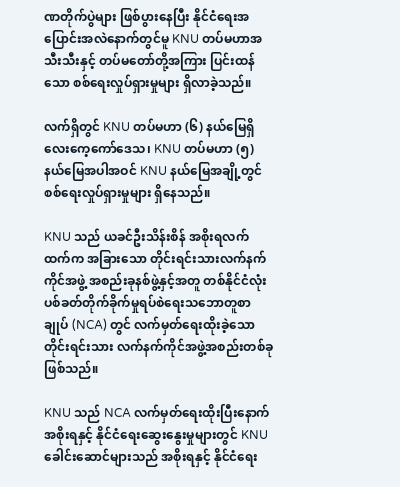ဏတိုက်ပွဲများ ဖြစ်ပွားနေပြီး နိုင်ငံရေးအပြောင်းအလဲနောက်တွင်မူ KNU တပ်မဟာအသီးသီးနှင့် တပ်မတော်တို့အကြား ပြင်းထန်သော စစ်ရေးလှုပ်ရှားမှုများ ရှိလာခဲ့သည်။

လက်ရှိတွင် KNU တပ်မဟာ (၆) နယ်မြေရှိ လေးကေ့ကော်ဒေသ၊ KNU တပ်မဟာ (၅) နယ်မြေအပါအဝင် KNU နယ်မြေအချို့တွင် စစ်ရေးလှုပ်ရှားမှုများ ရှိနေသည်။

KNU သည် ယခင်ဦးသိန်းစိန် အစိုးရလက်ထက်က အခြားသော တိုင်းရင်းသားလက်နက်ကိုင်အဖွဲ့ အစည်းခုနစ်ဖွဲ့နှင့်အတူ တစ်နိုင်ငံလုံး ပစ်ခတ်တိုက်ခိုက်မှုရပ်စဲရေးသဘောတူစာချုပ် (NCA) တွင် လက်မှတ်ရေးထိုးခဲ့သော တိုင်းရင်းသား လက်နက်ကိုင်အဖွဲ့အစည်းတစ်ခု ဖြစ်သည်။

KNU သည် NCA လက်မှတ်ရေးထိုးပြီးနောက် အစိုးရနှင့် နိုင်ငံရေးဆွေးနွေးမှုများတွင် KNU ခေါင်းဆောင်များသည် အစိုးရနှင့် နိုင်ငံရေး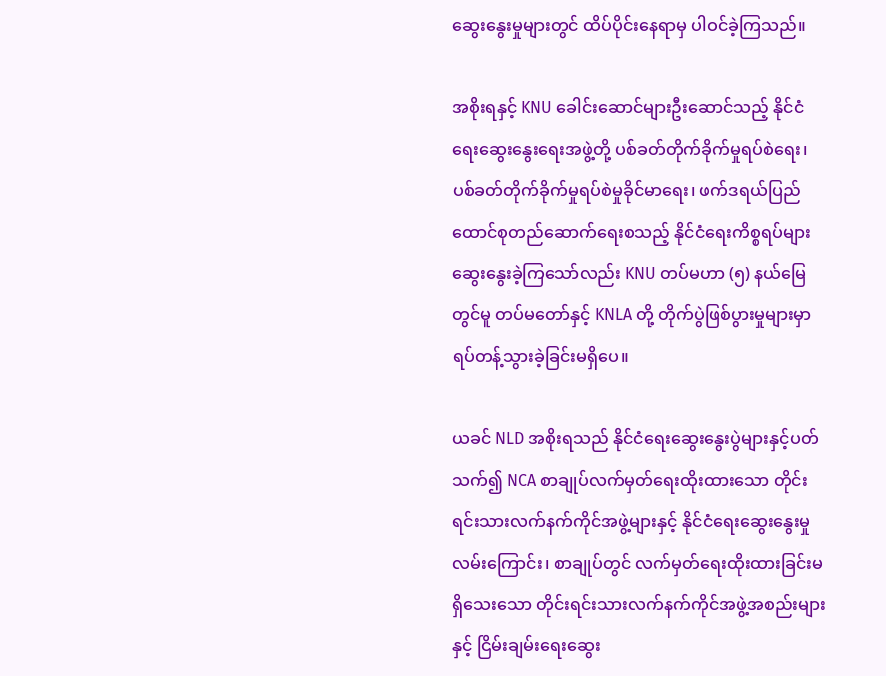ဆွေးနွေးမှုများတွင် ထိပ်ပိုင်းနေရာမှ ပါဝင်ခဲ့ကြသည်။

အစိုးရနှင့် KNU ခေါင်းဆောင်များဦးဆောင်သည့် နိုင်ငံရေးဆွေးနွေးရေးအဖွဲ့တို့ ပစ်ခတ်တိုက်ခိုက်မှုရပ်စဲရေး၊ ပစ်ခတ်တိုက်ခိုက်မှုရပ်စဲမှုခိုင်မာရေး၊ ဖက်ဒရယ်ပြည်ထောင်စုတည်ဆောက်ရေးစသည့် နိုင်ငံရေးကိစ္စရပ်များ ဆွေးနွေးခဲ့ကြသော်လည်း KNU တပ်မဟာ (၅) နယ်မြေတွင်မူ တပ်မတော်နှင့် KNLA တို့ တိုက်ပွဲဖြစ်ပွားမှုများမှာ ရပ်တန့်သွားခဲ့ခြင်းမရှိပေ။

ယခင် NLD အစိုးရသည် နိုင်ငံရေးဆွေးနွေးပွဲများနှင့်ပတ်သက်၍ NCA စာချုပ်လက်မှတ်ရေးထိုးထားသော တိုင်းရင်းသားလက်နက်ကိုင်အဖွဲ့များနှင့် နိုင်ငံရေးဆွေးနွေးမှုလမ်းကြောင်း၊ စာချုပ်တွင် လက်မှတ်ရေးထိုးထားခြင်းမရှိသေးသော တိုင်းရင်းသားလက်နက်ကိုင်အဖွဲ့အစည်းများနှင့် ငြိမ်းချမ်းရေးဆွေး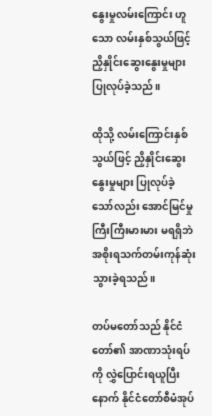နွေးမှုလမ်းကြောင်း ဟူသော လမ်းနှစ်သွယ်ဖြင့် ညှိနှိုင်းဆွေးနွေးမှုများ ပြုလုပ်ခဲ့သည်။

ထိုသို့ လမ်းကြောင်းနှစ်သွယ်ဖြင့် ညှိနှိုင်းဆွေးနွေးမှုများ ပြုလုပ်ခဲ့သော်လည်း အောင်မြင်မှုကြီးကြီးမားမား မရရှိဘဲ အစိုးရသက်တမ်းကုန်ဆုံးသွားခဲ့ရသည်။

တပ်မတော်သည် နိုင်ငံတော်၏ အာဏာသုံးရပ်ကို လွှဲပြောင်းရယူပြီးနောက် နိုင်ငံတော်စီမံအုပ်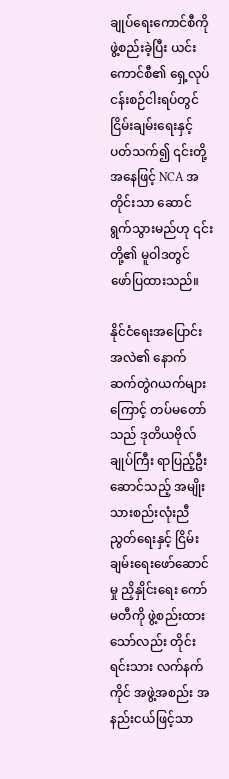ချုပ်ရေးကောင်စီကို ဖွဲ့စည်းခဲ့ပြီး ယင်းကောင်စီ၏ ရှေ့လုပ်ငန်းစဉ်ငါးရပ်တွင် ငြိမ်းချမ်းရေးနှင့်ပတ်သက်၍ ၎င်းတို့အနေဖြင့် NCA အတိုင်းသာ ဆောင်ရွက်သွားမည်ဟု ၎င်းတို့၏ မူဝါဒတွင် ဖော်ပြထားသည်။

နိုင်ငံရေးအပြောင်းအလဲ၏ နောက်ဆက်တွဲဂယက်များကြောင့် တပ်မတော်သည် ဒုတိယဗိုလ်ချုပ်ကြီး ရာပြည့်ဦးဆောင်သည့် အမျိုးသားစည်းလုံးညီညွတ်ရေးနှင့် ငြိမ်းချမ်းရေးဖော်ဆောင်မှု ညှိနှိုင်းရေး ကော်မတီကို ဖွဲ့စည်းထားသော်လည်း တိုင်းရင်းသား လက်နက်ကိုင် အဖွဲ့အစည်း အနည်းငယ်ဖြင့်သာ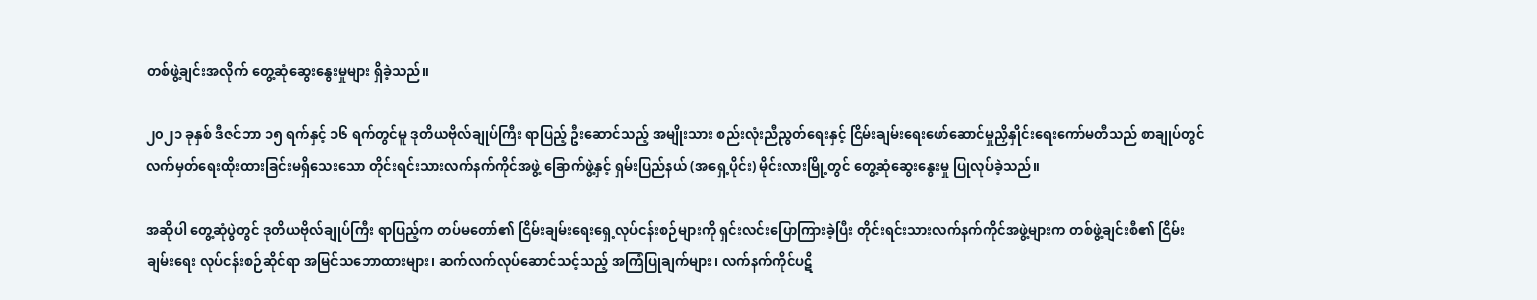တစ်ဖွဲ့ချင်းအလိုက် တွေ့ဆုံဆွေးနွေးမှုများ ရှိခဲ့သည်။

၂၀၂၁ ခုနှစ် ဒီဇင်ဘာ ၁၅ ရက်နှင့် ၁၆ ရက်တွင်မူ ဒုတိယဗိုလ်ချုပ်ကြီး ရာပြည့် ဦးဆောင်သည့် အမျိုးသား စည်းလုံးညီညွတ်ရေးနှင့် ငြိမ်းချမ်းရေးဖော်ဆောင်မှုညှိနှိုင်းရေးကော်မတီသည် စာချုပ်တွင် လက်မှတ်ရေးထိုးထားခြင်းမရှိသေးသော တိုင်းရင်းသားလက်နက်ကိုင်အဖွဲ့ ခြောက်ဖွဲ့နှင့် ရှမ်းပြည်နယ် (အရှေ့ပိုင်း) မိုင်းလားမြို့တွင် တွေ့ဆုံဆွေးနွေးမှု ပြုလုပ်ခဲ့သည်။

အဆိုပါ တွေ့ဆုံပွဲတွင် ဒုတိယဗိုလ်ချုပ်ကြီး ရာပြည့်က တပ်မတော်၏ ငြိမ်းချမ်းရေးရှေ့လုပ်ငန်းစဉ်များကို ရှင်းလင်းပြောကြားခဲ့ပြီး တိုင်းရင်းသားလက်နက်ကိုင်အဖွဲ့များက တစ်ဖွဲ့ချင်းစီ၏ ငြိမ်းချမ်းရေး လုပ်ငန်းစဉ်ဆိုင်ရာ အမြင်သဘောထားများ၊ ဆက်လက်လုပ်ဆောင်သင့်သည့် အကြံပြုချက်များ၊ လက်နက်ကိုင်ပဋိ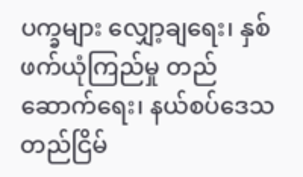ပက္ခများ လျှော့ချရေး၊ နှစ်ဖက်ယုံကြည်မှု တည်ဆောက်ရေး၊ နယ်စပ်ဒေသတည်ငြိမ်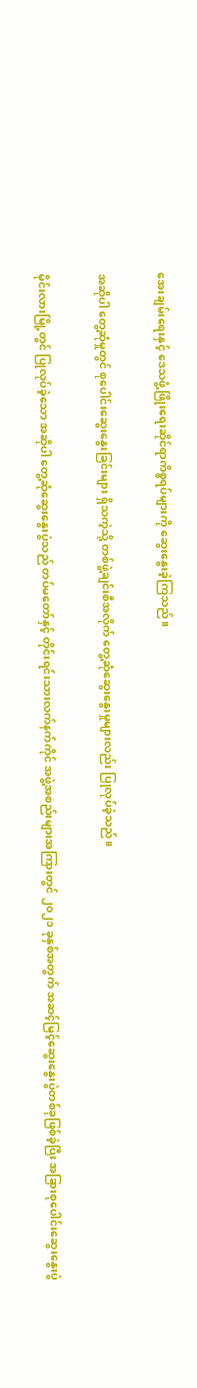အေးချမ်းရေးနှင့် ဒေသဖွံ့ဖြိုးရေးဆိုင်ရာကိစ္စရပ်များကို ဆွေးနွေးခဲ့ကြသည်။

အဆိုပါ တွေ့ဆုံမှုတွင် စုပေါင်းဆွေးနွေးခြင်းများ ရှိသကဲ့သို့ တစ်ဖွဲ့ချင်းစီအလိုက် တွေ့ဆုံဆွေးနွေးမှုများလည်း ပြုလုပ်ခဲ့သည်။

မိုင်းလားမြို့တွင် ပြုလုပ်ခဲ့သော အဆိုပါ တွေ့ဆုံဆွေးနွေးပွဲသည် တပ်မတော်နှင့် တိုင်းရင်းသားလက်နက်ကိုင် အဖွဲ့အစည်းများအကြားတွင် ၂၀၂၁ ခုနှစ်အတွက် အဆင့်မြင့်ဆွေးနွေးပွဲတစ်ခုဖြစ်ခဲ့ပြီး အခြားစုပေါင်းဆွေးနွေးပွဲ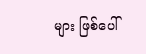များ ဖြစ်ပေါ်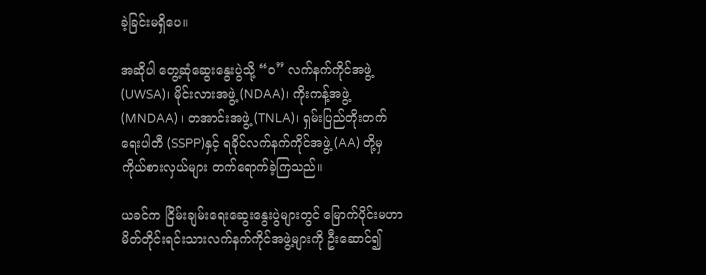ခဲ့ခြင်းမရှိပေ။

အဆိုပါ တွေ့ဆုံဆွေးနွေးပွဲသို့ “၀” လက်နက်ကိုင်အဖွဲ့ (UWSA)၊ မိုင်းလားအဖွဲ့ (NDAA)၊ ကိုးကန့်အဖွဲ့ (MNDAA) ၊ တအာင်းအဖွဲ့ (TNLA)၊ ရှမ်းပြည်တိုးတက်ရေးပါတီ (SSPP)နှင့် ရခိုင်လက်နက်ကိုင်အဖွဲ့ (AA) တို့မှ ကိုယ်စားလှယ်များ တက်ရောက်ခဲ့ကြသည်။

ယခင်က ငြိမ်းချမ်းရေးဆွေးနွေးပွဲများတွင် မြောက်ပိုင်းမဟာမိတ်တိုင်းရင်းသားလက်နက်ကိုင်အဖွဲ့များကို ဦးဆောင်၍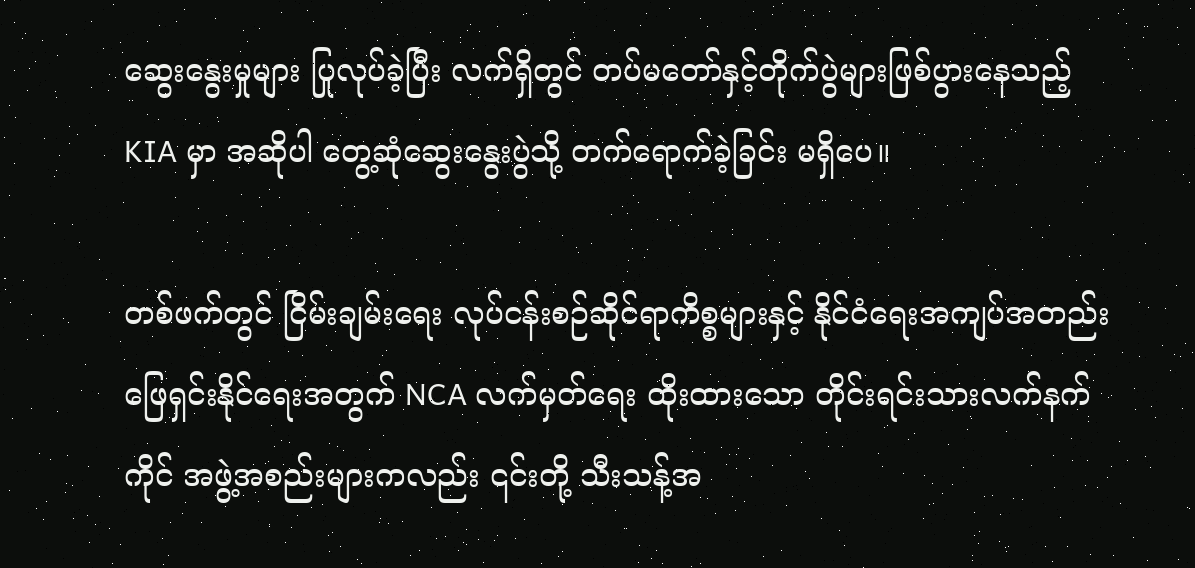ဆွေးနွေးမှုများ ပြုလုပ်ခဲ့ပြီး လက်ရှိတွင် တပ်မတော်နှင့်တိုက်ပွဲများဖြစ်ပွားနေသည့် KIA မှာ အဆိုပါ တွေ့ဆုံဆွေးနွေးပွဲသို့ တက်ရောက်ခဲ့ခြင်း မရှိပေ။

တစ်ဖက်တွင် ငြိမ်းချမ်းရေး လုပ်ငန်းစဉ်ဆိုင်ရာကိစ္စများနှင့် နိုင်ငံရေးအကျပ်အတည်းဖြေရှင်းနိုင်ရေးအတွက် NCA လက်မှတ်ရေး ထိုးထားသော တိုင်းရင်းသားလက်နက်ကိုင် အဖွဲ့အစည်းများကလည်း ၎င်းတို့ သီးသန့်အ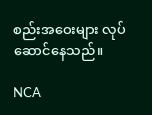စည်းအဝေးများ လုပ်ဆောင်နေသည်။

NCA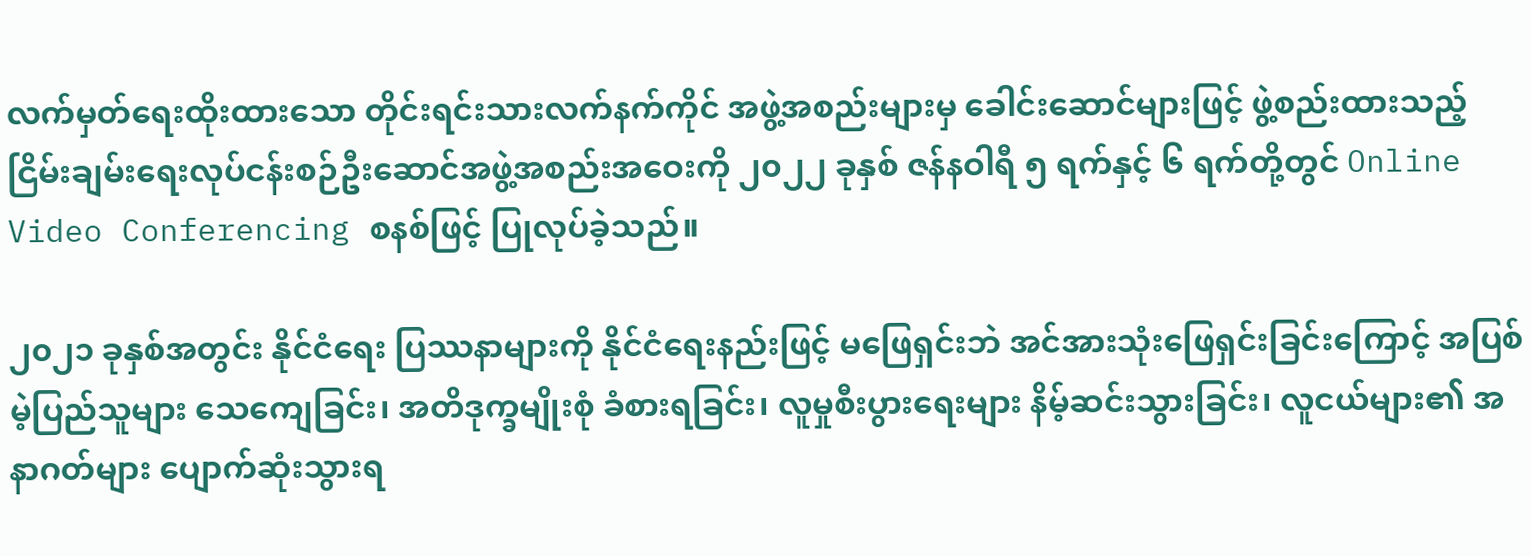လက်မှတ်ရေးထိုးထားသော တိုင်းရင်းသားလက်နက်ကိုင် အဖွဲ့အစည်းများမှ ခေါင်းဆောင်များဖြင့် ဖွဲ့စည်းထားသည့် ငြိမ်းချမ်းရေးလုပ်ငန်းစဉ်ဦးဆောင်အဖွဲ့အစည်းအဝေးကို ၂၀၂၂ ခုနှစ် ဇန်နဝါရီ ၅ ရက်နှင့် ၆ ရက်တို့တွင် Online Video Conferencing စနစ်ဖြင့် ပြုလုပ်ခဲ့သည်။

၂၀၂၁ ခုနှစ်အတွင်း နိုင်ငံရေး ပြဿနာများကို နိုင်ငံရေးနည်းဖြင့် မဖြေရှင်းဘဲ အင်အားသုံးဖြေရှင်းခြင်းကြောင့် အပြစ်မဲ့ပြည်သူများ သေကျေခြင်း၊ အတိဒုက္ခမျိုးစုံ ခံစားရခြင်း၊ လူမှုစီးပွားရေးများ နိမ့်ဆင်းသွားခြင်း၊ လူငယ်များ၏ အနာဂတ်များ ပျောက်ဆုံးသွားရ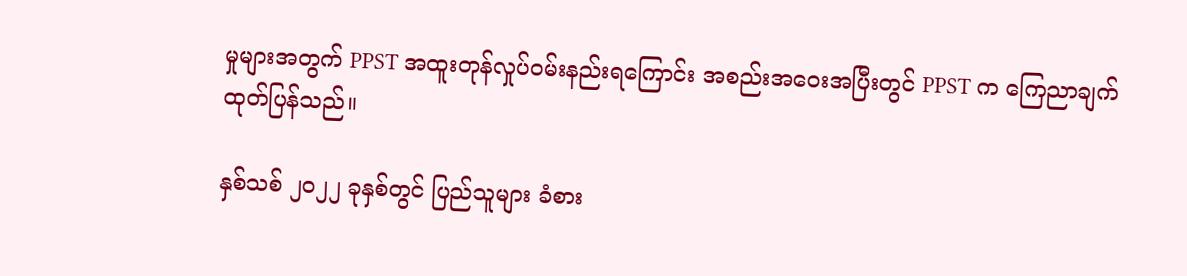မှုများအတွက် PPST အထူးတုန်လှုပ်ဝမ်းနည်းရကြောင်း အစည်းအဝေးအပြီးတွင် PPST က ကြေညာချက် ထုတ်ပြန်သည်။

နှစ်သစ် ၂၀၂၂ ခုနှစ်တွင် ပြည်သူများ ခံစား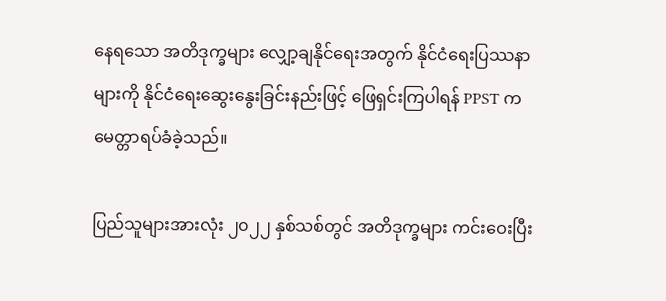နေရသော အတိဒုက္ခများ လျှော့ချနိုင်ရေးအတွက် နိုင်ငံရေးပြဿနာများကို နိုင်ငံရေးဆွေးနွေးခြင်းနည်းဖြင့် ဖြေရှင်းကြပါရန် PPST က မေတ္တာရပ်ခံခဲ့သည်။

ပြည်သူများအားလုံး ၂၀၂၂ နှစ်သစ်တွင် အတိဒုက္ခများ ကင်းဝေးပြီး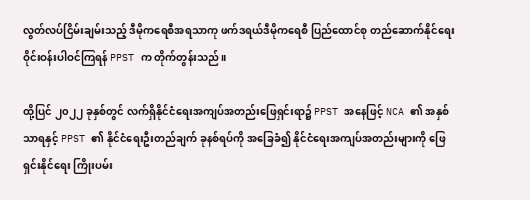လွတ်လပ်ငြိမ်းချမ်းသည့် ဒီမိုကရေစီအရသာကု ဖက်ဒရယ်ဒီမိုကရေစီ ပြည်ထောင်စု တည်ဆောက်နိုင်ရေး ဝိုင်းဝန်းပါဝင်ကြရန် PPST က တိုက်တွန်းသည်။

ထို့ပြင် ၂၀၂၂ ခုနှစ်တွင် လက်ရှိနိုင်ငံရေးအကျပ်အတည်းဖြေရှင်းရာ၌ PPST အနေဖြင့် NCA ၏ အနှစ်သာရနှင့် PPST ၏ နိုင်ငံရေးဦးတည်ချက် ခုနစ်ရပ်ကို အခြေခံ၍ နိုင်ငံရေးအကျပ်အတည်းများကို ဖြေရှင်းနိုင်ရေး ကြိုးပမ်း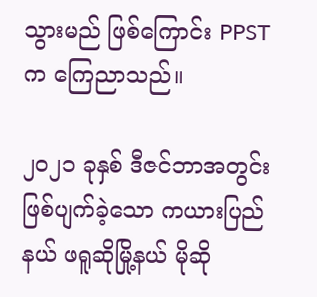သွားမည် ဖြစ်ကြောင်း PPST က ကြေညာသည်။

၂၀၂၁ ခုနှစ် ဒီဇင်ဘာအတွင်း ဖြစ်ပျက်ခဲ့သော ကယားပြည်နယ် ဖရူဆိုမြို့နယ် မိုဆို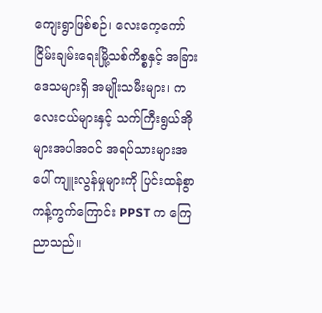ကျေးရွာဖြစ်စဉ်၊ လေးကေ့ကော် ငြိမ်းချမ်းရေးမြို့သစ်ကိစ္စနှင့် အခြားဒေသများရှိ အမျိုးသမီးများ၊ ကလေးငယ်များနှင့် သက်ကြီးရွယ်အိုများအပါအဝင် အရပ်သားများအပေါ် ကျူးလွန်မှုများကို ပြင်းထန်စွာကန့်ကွက်ကြောင်း PPST က ကြေညာသည်။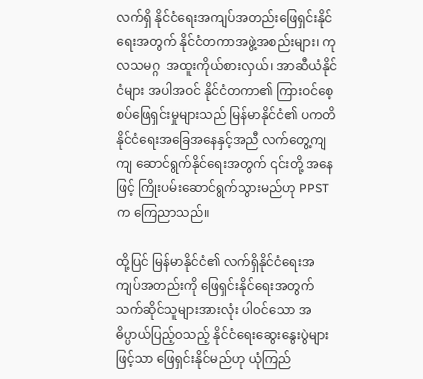လက်ရှိ နိုင်ငံရေးအကျပ်အတည်းဖြေရှင်းနိုင်ရေးအတွက် နိုင်ငံတကာအဖွဲ့အစည်းများ၊ ကုလသမဂ္ဂ  အထူးကိုယ်စားလှယ်၊ အာဆီယံနိုင်ငံများ အပါအဝင် နိုင်ငံတကာ၏ ကြားဝင်စေ့စပ်ဖြေရှင်းမှုများသည် မြန်မာနိုင်ငံ၏ ပကတိနိုင်ငံရေးအခြေအနေနှင့်အညီ လက်တွေ့ကျကျ ဆောင်ရွက်နိုင်ရေးအတွက် ၎င်းတို့ အနေဖြင့် ကြိုးပမ်းဆောင်ရွက်သွားမည်ဟု PPST က ကြေညာသည်။

ထို့ပြင် မြန်မာနိုင်ငံ၏ လက်ရှိနိုင်ငံရေးအကျပ်အတည်းကို ဖြေရှင်းနိုင်ရေးအတွက် သက်ဆိုင်သူများအားလုံး ပါဝင်သော အဓိပ္ပာယ်ပြည့်ဝသည့် နိုင်ငံရေးဆွေးနွေးပွဲများဖြင့်သာ ဖြေရှင်းနိုင်မည်ဟု ယုံကြည်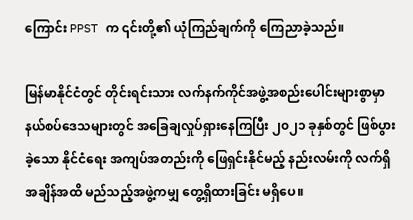ကြောင်း PPST က ၎င်းတို့၏ ယုံကြည်ချက်ကို ကြေညာခဲ့သည်။

မြန်မာနိုင်ငံတွင် တိုင်းရင်းသား လက်နက်ကိုင်အဖွဲ့အစည်းပေါင်းများစွာမှာ နယ်စပ်ဒေသများတွင် အခြေချလှုပ်ရှားနေကြပြီး ၂၀၂၁ ခုနှစ်တွင် ဖြစ်ပွားခဲ့သော နိုင်ငံရေး အကျပ်အတည်းကို ဖြေရှင်းနိုင်မည့် နည်းလမ်းကို လက်ရှိအချိန်အထိ မည်သည့်အဖွဲ့ကမျှ တွေ့ရှိထားခြင်း မရှိပေ။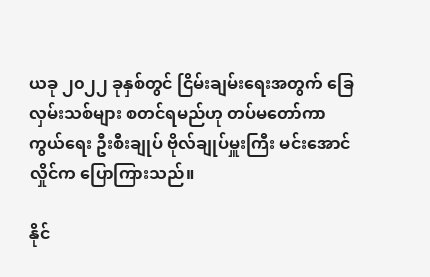ယခု ၂၀၂၂ ခုနှစ်တွင် ငြိမ်းချမ်းရေးအတွက် ခြေလှမ်းသစ်များ စတင်ရမည်ဟု တပ်မတော်ကာကွယ်ရေး ဦးစီးချုပ် ဗိုလ်ချုပ်မှူးကြီး မင်းအောင်လှိုင်က ပြောကြားသည်။

နိုင်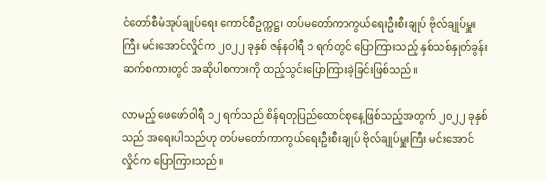ငံတော်စီမံအုပ်ချုပ်ရေး ကောင်စီဥက္ကဋ္ဌ၊ တပ်မတော်ကာကွယ်ရေးဦးစီးချုပ် ဗိုလ်ချုပ်မှူးကြီး မင်းအောင်လှိုင်က ၂၀၂၂ ခုနှစ် ဇန်နဝါရီ ၁ ရက်တွင် ပြောကြားသည့် နှစ်သစ်နှုတ်ခွန်းဆက်စကားတွင် အဆိုပါစကားကို ထည့်သွင်းပြောကြားခဲ့ခြင်းဖြစ်သည်။

လာမည့် ဖေဖော်ဝါရီ ၁၂ ရက်သည် စိန်ရတုပြည်ထောင်စုနေ့ဖြစ်သည့်အတွက် ၂၀၂၂ ခုနှစ်သည် အရေးပါသည်ဟု တပ်မတော်ကာကွယ်ရေးဦးစီးချုပ် ဗိုလ်ချုပ်မှူးကြီး မင်းအောင်လှိုင်က ပြောကြားသည်။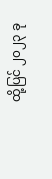ထို့ပြင် ၂၀၂၃ ခု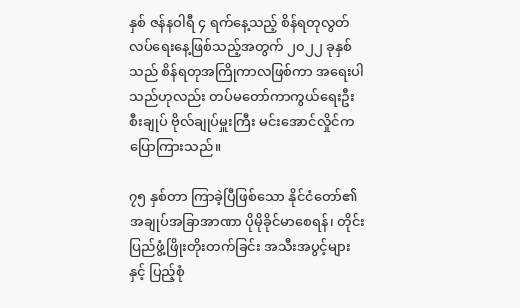နှစ် ဇန်နဝါရီ ၄ ရက်နေ့သည့် စိန်ရတုလွတ်လပ်ရေးနေ့ဖြစ်သည့်အတွက် ၂၀၂၂ ခုနှစ်သည် စိန်ရတုအကြိုကာလဖြစ်ကာ အရေးပါသည်ဟုလည်း တပ်မတော်ကာကွယ်ရေးဦးစီးချုပ် ဗိုလ်ချုပ်မှူးကြီး မင်းအောင်လှိုင်က ပြောကြားသည်။

၇၅ နှစ်တာ ကြာခဲ့ပြီဖြစ်သော နိုင်ငံတော်၏ အချုပ်အခြာအာဏာ ပိုမိုခိုင်မာစေရန်၊ တိုင်းပြည်ဖွံ့ဖြိုးတိုးတက်ခြင်း အသီးအပွင့်များနှင့် ပြည့်စုံ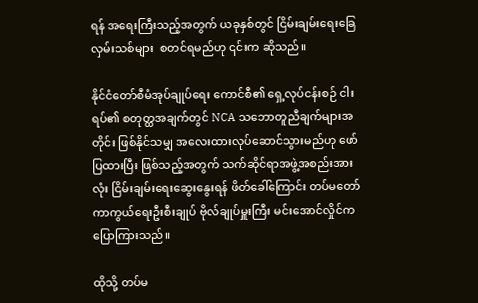ရန် အရေးကြီးသည့်အတွက် ယခုနှစ်တွင် ငြိမ်းချမ်းရေးခြေလှမ်းသစ်များ  စတင်ရမည်ဟု ၎င်းက ဆိုသည်။

နိုင်ငံတော်စီမံအုပ်ချုပ်ရေး ကောင်စီ၏ ရှေ့လုပ်ငန်းစဉ် ငါးရပ်၏ စတုတ္ထအချက်တွင် NCA သဘောတူညီချက်များအတိုင်း ဖြစ်နိုင်သမျှ အလေးထားလုပ်ဆောင်သွားမည်ဟု ဖော်ပြထားပြီး ဖြစ်သည့်အတွက် သက်ဆိုင်ရာအဖွဲ့အစည်းအားလုံး ငြိမ်းချမ်းရေးဆွေးနွေးရန် ဖိတ်ခေါ်ကြောင်း တပ်မတော်ကာကွယ်ရေးဦးစီးချုပ် ဗိုလ်ချုပ်မှူးကြီး မင်းအောင်လှိုင်က ပြောကြားသည်။

ထိုသို့ တပ်မ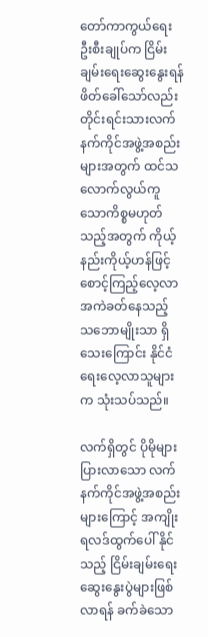တော်ကာကွယ်ရေးဦးစီးချုပ်က ငြိမ်းချမ်းရေးဆွေးနွေးရန် ဖိတ်ခေါ်သော်လည်း တိုင်းရင်းသားလက်နက်ကိုင်အဖွဲ့အစည်းများအတွက် ထင်သလောက်လွယ်ကူသောကိစ္စမဟုတ်သည့်အတွက် ကိုယ့်နည်းကိုယ့်ဟန်ဖြင့် စောင့်ကြည့်လေ့လာအကဲခတ်နေသည့် သဘောမျိုးသာ ရှိသေးကြောင်း နိုင်ငံရေးလေ့လာသူများက သုံးသပ်သည်။

လက်ရှိတွင် ပိုမိုများပြားလာသော လက်နက်ကိုင်အဖွဲ့အစည်းများကြောင့် အကျိုးရလဒ်ထွက်ပေါ် နိုင်သည့် ငြိမ်းချမ်းရေးဆွေးနွေးပွဲများဖြစ်လာရန် ခက်ခဲသော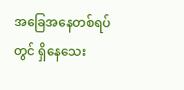အခြေအနေတစ်ရပ်တွင် ရှိနေသေး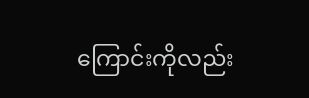ကြောင်းကိုလည်း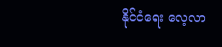နိုင်ငံရေး လေ့လာ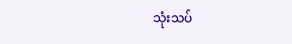သုံးသပ်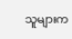သူများက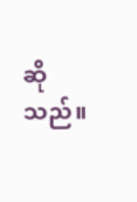ဆိုသည်။